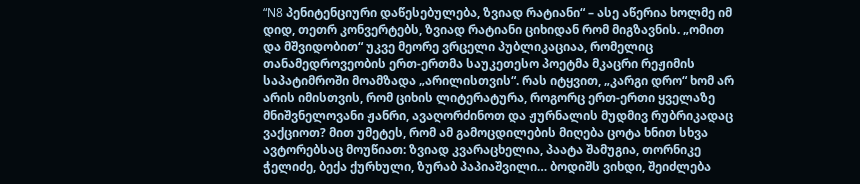“N8 პენიტენციური დაწესებულება, ზვიად რატიანი“ – ასე აწერია ხოლმე იმ დიდ, თეთრ კონვერტებს, ზვიად რატიანი ციხიდან რომ მიგზავნის. „ომით და მშვიდობით“ უკვე მეორე ვრცელი პუბლიკაციაა, რომელიც თანამედროვეობის ერთ-ერთმა საუკეთესო პოეტმა მკაცრი რეჟიმის საპატიმროში მოამზადა „არილისთვის“. რას იტყვით, „კარგი დრო“ ხომ არ არის იმისთვის, რომ ციხის ლიტერატურა, როგორც ერთ-ერთი ყველაზე მნიშვნელოვანი ჟანრი, ავაღორძინოთ და ჟურნალის მუდმივ რუბრიკადაც ვაქციოთ? მით უმეტეს, რომ ამ გამოცდილების მიღება ცოტა ხნით სხვა ავტორებსაც მოუწიათ: ზვიად კვარაცხელია, პაატა შამუგია, თორნიკე ჭელიძე, ბექა ქურხული, ზურაბ პაპიაშვილი… ბოდიშს ვიხდი, შეიძლება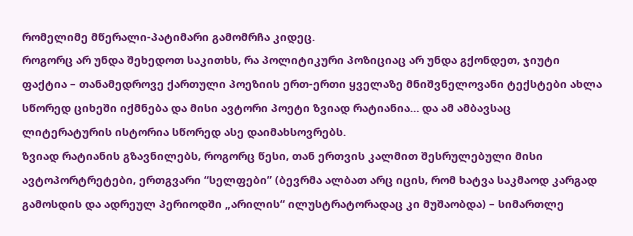რომელიმე მწერალი-პატიმარი გამომრჩა კიდეც.
როგორც არ უნდა შეხედოთ საკითხს, რა პოლიტიკური პოზიციაც არ უნდა გქონდეთ, ჯიუტი ფაქტია – თანამედროვე ქართული პოეზიის ერთ-ერთი ყველაზე მნიშვნელოვანი ტექსტები ახლა სწორედ ციხეში იქმნება და მისი ავტორი პოეტი ზვიად რატიანია… და ამ ამბავსაც ლიტერატურის ისტორია სწორედ ასე დაიმახსოვრებს.
ზვიად რატიანის გზავნილებს, როგორც წესი, თან ერთვის კალმით შესრულებული მისი ავტოპორტრეტები, ერთგვარი “სელფები” (ბევრმა ალბათ არც იცის, რომ ხატვა საკმაოდ კარგად გამოსდის და ადრეულ პერიოდში „არილის“ ილუსტრატორადაც კი მუშაობდა) – სიმართლე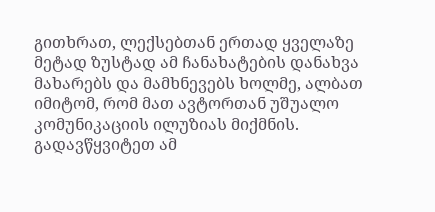გითხრათ, ლექსებთან ერთად ყველაზე მეტად ზუსტად ამ ჩანახატების დანახვა მახარებს და მამხნევებს ხოლმე, ალბათ იმიტომ, რომ მათ ავტორთან უშუალო კომუნიკაციის ილუზიას მიქმნის. გადავწყვიტეთ ამ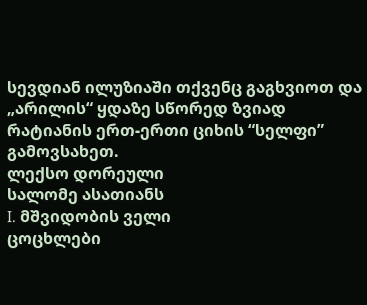სევდიან ილუზიაში თქვენც გაგხვიოთ და „არილის“ ყდაზე სწორედ ზვიად რატიანის ერთ-ერთი ციხის “სელფი” გამოვსახეთ.
ლექსო დორეული
სალომე ასათიანს
I. მშვიდობის ველი
ცოცხლები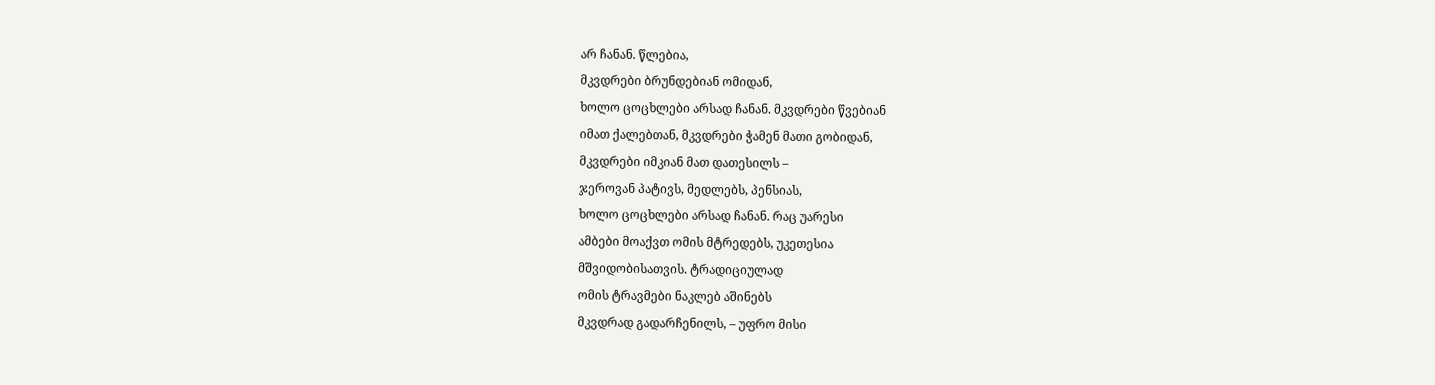არ ჩანან. წლებია,
მკვდრები ბრუნდებიან ომიდან,
ხოლო ცოცხლები არსად ჩანან. მკვდრები წვებიან
იმათ ქალებთან, მკვდრები ჭამენ მათი გობიდან,
მკვდრები იმკიან მათ დათესილს –
ჯეროვან პატივს, მედლებს, პენსიას,
ხოლო ცოცხლები არსად ჩანან. რაც უარესი
ამბები მოაქვთ ომის მტრედებს, უკეთესია
მშვიდობისათვის. ტრადიციულად
ომის ტრავმები ნაკლებ აშინებს
მკვდრად გადარჩენილს, – უფრო მისი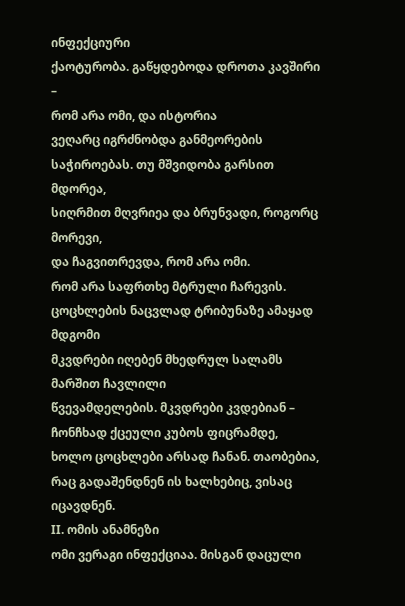ინფექციური
ქაოტურობა. გაწყდებოდა დროთა კავშირი –
რომ არა ომი, და ისტორია
ვეღარც იგრძნობდა განმეორების
საჭიროებას. თუ მშვიდობა გარსით მდორეა,
სიღრმით მღვრიეა და ბრუნვადი, როგორც მორევი,
და ჩაგვითრევდა, რომ არა ომი.
რომ არა საფრთხე მტრული ჩარევის.
ცოცხლების ნაცვლად ტრიბუნაზე ამაყად მდგომი
მკვდრები იღებენ მხედრულ სალამს მარშით ჩავლილი
წვევამდელების. მკვდრები კვდებიან –
ჩონჩხად ქცეული კუბოს ფიცრამდე,
ხოლო ცოცხლები არსად ჩანან. თაობებია,
რაც გადაშენდნენ ის ხალხებიც, ვისაც იცავდნენ.
II. ომის ანამნეზი
ომი ვერაგი ინფექციაა. მისგან დაცული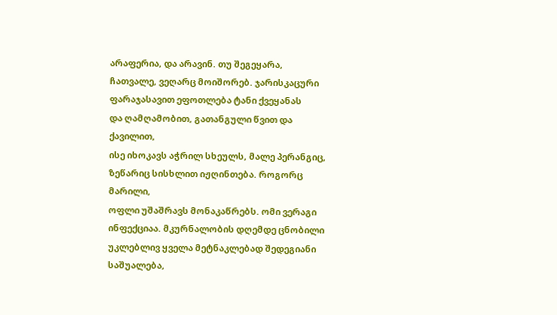არაფერია, და არავინ. თუ შეგეყარა,
ჩათვალე, ვეღარც მოიშორებ. ჯარისკაცური
ფარაჯასავით ეფოთლება ტანი ქვეყანას
და ღამღამობით, გათანგული წვით და ქავილით,
ისე იხოკავს აჭრილ სხეულს, მალე პერანგიც,
ზეწარიც სისხლით იჟღინთება. როგორც მარილი,
ოფლი უშაშრავს მონაკაწრებს. ომი ვერაგი
ინფექციაა. მკურნალობის დღემდე ცნობილი
უკლებლივ ყველა მეტნაკლებად შედეგიანი
საშუალება,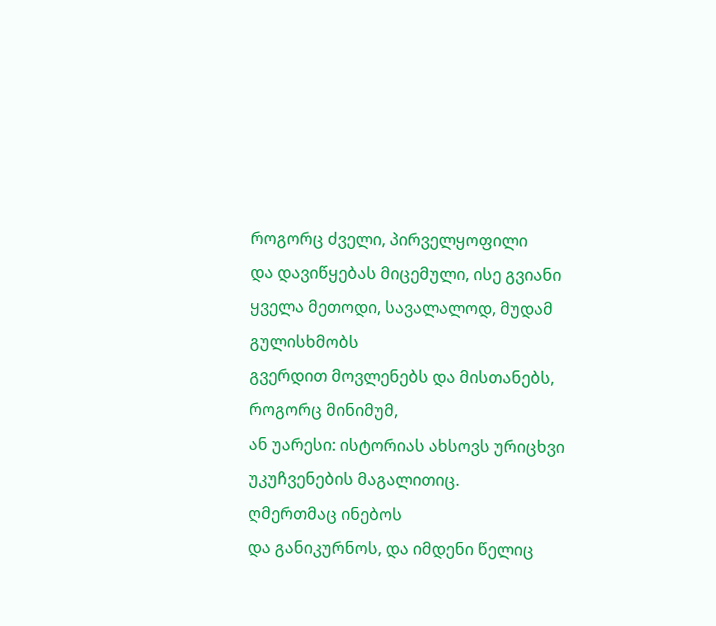როგორც ძველი, პირველყოფილი
და დავიწყებას მიცემული, ისე გვიანი
ყველა მეთოდი, სავალალოდ, მუდამ გულისხმობს
გვერდით მოვლენებს და მისთანებს, როგორც მინიმუმ,
ან უარესი: ისტორიას ახსოვს ურიცხვი
უკუჩვენების მაგალითიც.
ღმერთმაც ინებოს
და განიკურნოს, და იმდენი წელიც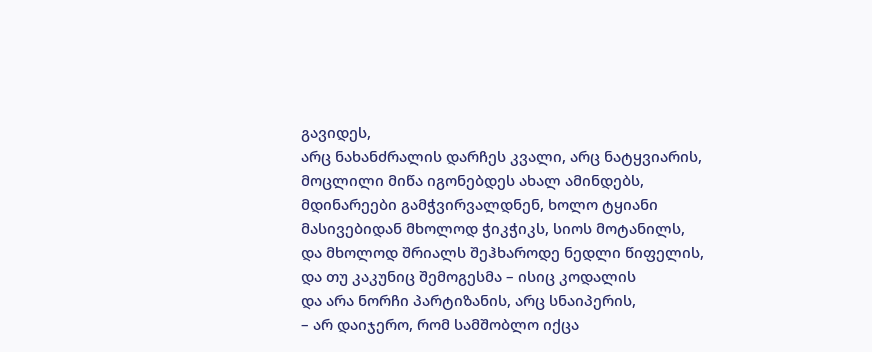გავიდეს,
არც ნახანძრალის დარჩეს კვალი, არც ნატყვიარის,
მოცლილი მიწა იგონებდეს ახალ ამინდებს,
მდინარეები გამჭვირვალდნენ, ხოლო ტყიანი
მასივებიდან მხოლოდ ჭიკჭიკს, სიოს მოტანილს,
და მხოლოდ შრიალს შეჰხაროდე ნედლი წიფელის,
და თუ კაკუნიც შემოგესმა – ისიც კოდალის
და არა ნორჩი პარტიზანის, არც სნაიპერის,
– არ დაიჯერო, რომ სამშობლო იქცა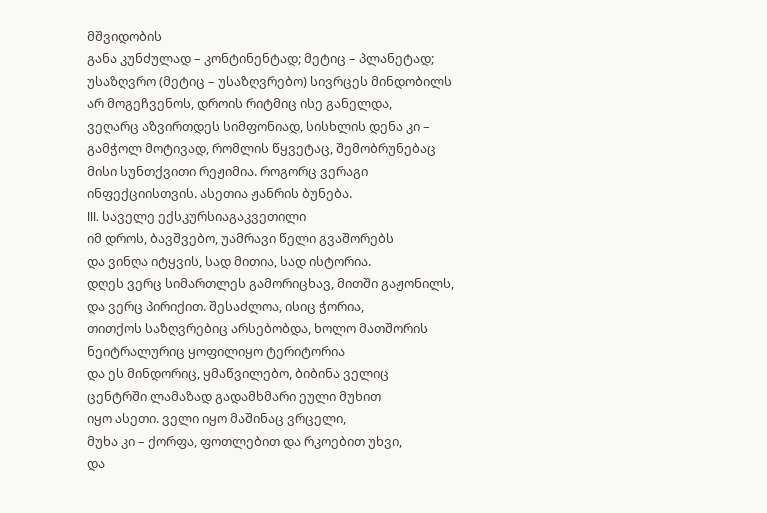მშვიდობის
განა კუნძულად – კონტინენტად; მეტიც – პლანეტად;
უსაზღვრო (მეტიც – უსაზღვრებო) სივრცეს მინდობილს
არ მოგეჩვენოს, დროის რიტმიც ისე განელდა,
ვეღარც აზვირთდეს სიმფონიად, სისხლის დენა კი –
გამჭოლ მოტივად, რომლის წყვეტაც, შემობრუნებაც
მისი სუნთქვითი რეჟიმია. როგორც ვერაგი
ინფექციისთვის. ასეთია ჟანრის ბუნება.
III. საველე ექსკურსიაგაკვეთილი
იმ დროს, ბავშვებო, უამრავი წელი გვაშორებს
და ვინღა იტყვის, სად მითია, სად ისტორია.
დღეს ვერც სიმართლეს გამორიცხავ, მითში გაჟონილს,
და ვერც პირიქით. შესაძლოა, ისიც ჭორია,
თითქოს საზღვრებიც არსებობდა, ხოლო მათშორის
ნეიტრალურიც ყოფილიყო ტერიტორია
და ეს მინდორიც, ყმაწვილებო, ბიბინა ველიც
ცენტრში ლამაზად გადამხმარი ეული მუხით
იყო ასეთი. ველი იყო მაშინაც ვრცელი,
მუხა კი – ქორფა, ფოთლებით და რკოებით უხვი,
და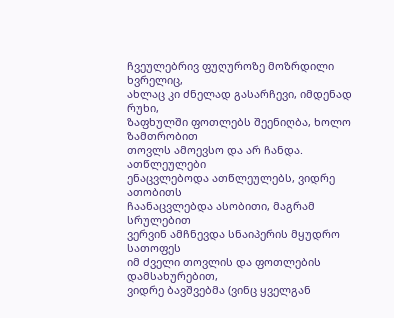ჩვეულებრივ ფუღუროზე მოზრდილი ხვრელიც,
ახლაც კი ძნელად გასარჩევი, იმდენად რუხი,
ზაფხულში ფოთლებს შეენიღბა, ხოლო ზამთრობით
თოვლს ამოევსო და არ ჩანდა. ათწლეულები
ენაცვლებოდა ათწლეულებს, ვიდრე ათობითს
ჩაანაცვლებდა ასობითი, მაგრამ სრულებით
ვერვინ ამჩნევდა სნაიპერის მყუდრო სათოფეს
იმ ძველი თოვლის და ფოთლების დამსახურებით,
ვიდრე ბავშვებმა (ვინც ყველგან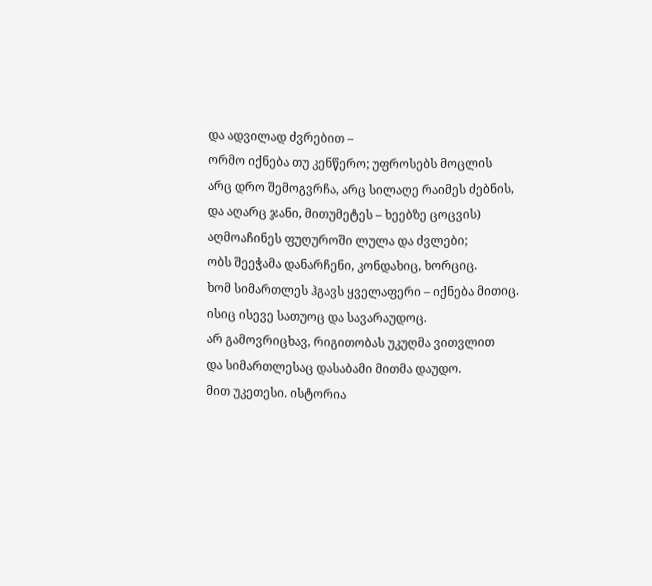და ადვილად ძვრებით –
ორმო იქნება თუ კენწერო; უფროსებს მოცლის
არც დრო შემოგვრჩა, არც სილაღე რაიმეს ძებნის,
და აღარც ჯანი, მითუმეტეს – ხეებზე ცოცვის)
აღმოაჩინეს ფუღუროში ლულა და ძვლები;
ობს შეეჭამა დანარჩენი, კონდახიც, ხორციც.
ხომ სიმართლეს ჰგავს ყველაფერი – იქნება მითიც.
ისიც ისევე სათუოც და სავარაუდოც.
არ გამოვრიცხავ, რიგითობას უკუღმა ვითვლით
და სიმართლესაც დასაბამი მითმა დაუდო.
მით უკეთესი. ისტორია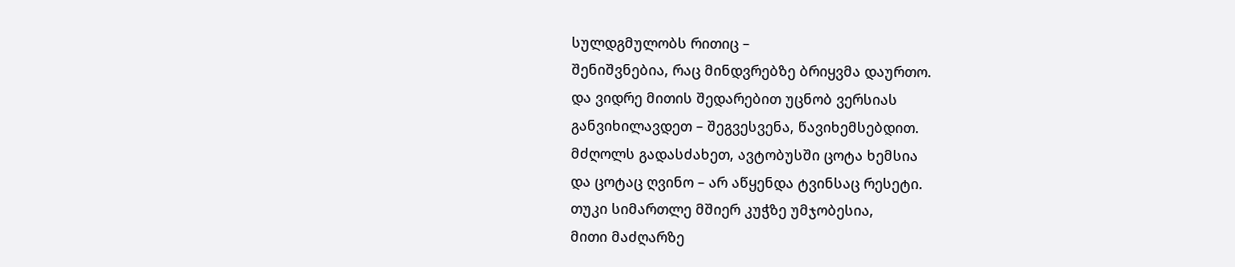სულდგმულობს რითიც –
შენიშვნებია, რაც მინდვრებზე ბრიყვმა დაურთო.
და ვიდრე მითის შედარებით უცნობ ვერსიას
განვიხილავდეთ – შეგვესვენა, წავიხემსებდით.
მძღოლს გადასძახეთ, ავტობუსში ცოტა ხემსია
და ცოტაც ღვინო – არ აწყენდა ტვინსაც რესეტი.
თუკი სიმართლე მშიერ კუჭზე უმჯობესია,
მითი მაძღარზე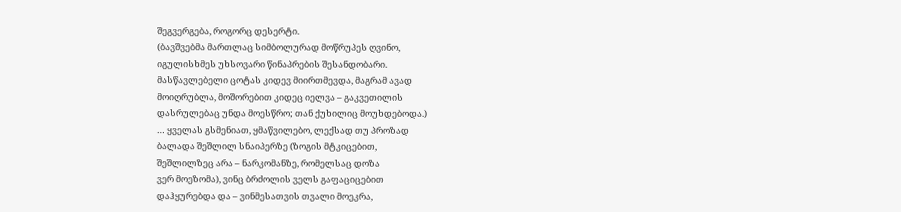შეგვერგება, როგორც დესერტი.
(ბავშვებმა მართლაც სიმბოლურად მოწრუპეს ღვინო,
იგულისხმეს უხსოვარი წინაპრების შესანდობარი.
მასწავლებელი ცოტას კიდევ მიირთმევდა, მაგრამ ავად
მოიღრუბლა, მოშორებით კიდეც იელვა – გაკვეთილის
დასრულებაც უნდა მოესწრო; თან ქუხილიც მოუხდებოდა.)
… ყველას გსმენიათ, ყმაწვილებო, ლექსად თუ პროზად
ბალადა შეშლილ სნაიპერზე (ზოგის მტკიცებით,
შეშლილზეც არა – ნარკომანზე, რომელსაც დოზა
ვერ მოეზომა), ვინც ბრძოლის ველს გაფაციცებით
დაჰყურებდა და – ვინმესათვის თვალი მოეკრა,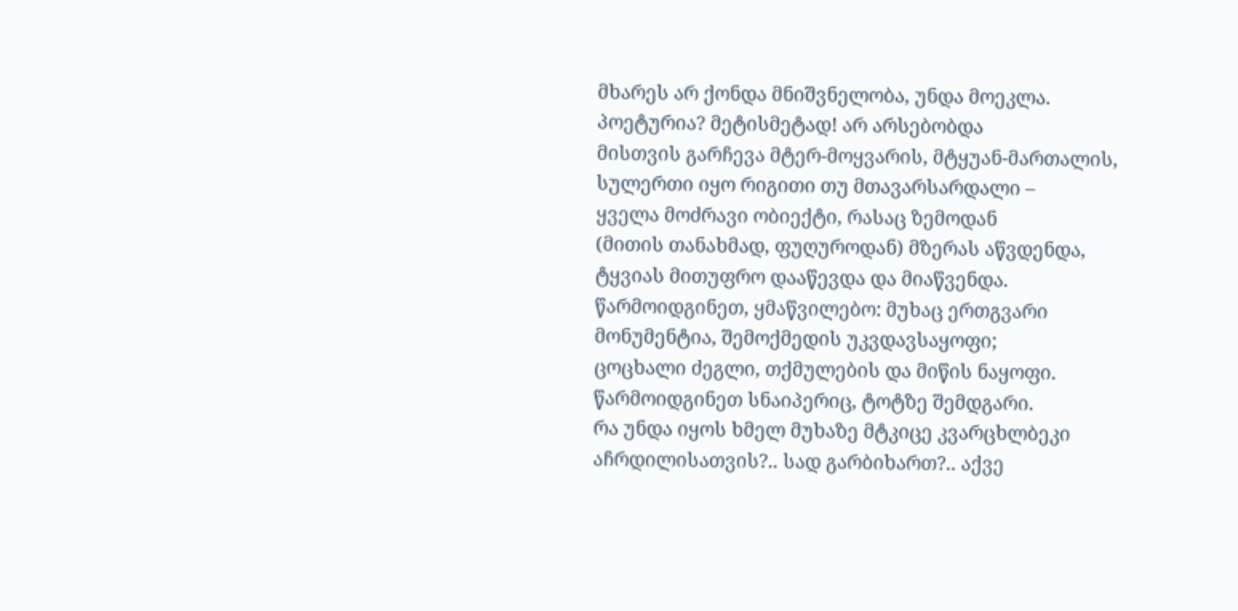მხარეს არ ქონდა მნიშვნელობა, უნდა მოეკლა.
პოეტურია? მეტისმეტად! არ არსებობდა
მისთვის გარჩევა მტერ-მოყვარის, მტყუან-მართალის,
სულერთი იყო რიგითი თუ მთავარსარდალი –
ყველა მოძრავი ობიექტი, რასაც ზემოდან
(მითის თანახმად, ფუღუროდან) მზერას აწვდენდა,
ტყვიას მითუფრო დააწევდა და მიაწვენდა.
წარმოიდგინეთ, ყმაწვილებო: მუხაც ერთგვარი
მონუმენტია, შემოქმედის უკვდავსაყოფი;
ცოცხალი ძეგლი, თქმულების და მიწის ნაყოფი.
წარმოიდგინეთ სნაიპერიც, ტოტზე შემდგარი.
რა უნდა იყოს ხმელ მუხაზე მტკიცე კვარცხლბეკი
აჩრდილისათვის?.. სად გარბიხართ?.. აქვე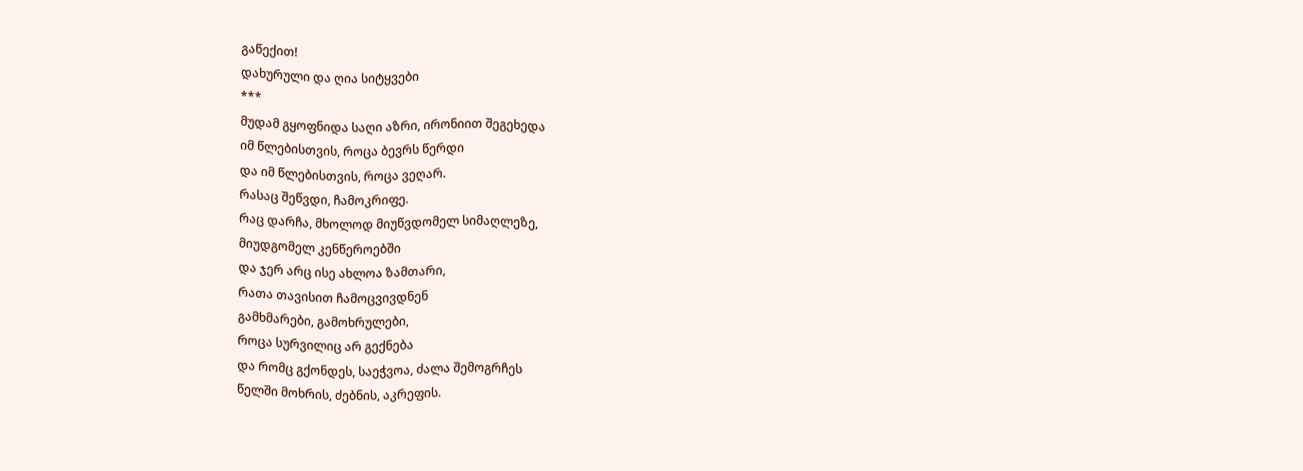გაწექით!
დახურული და ღია სიტყვები
***
მუდამ გყოფნიდა საღი აზრი, ირონიით შეგეხედა
იმ წლებისთვის, როცა ბევრს წერდი
და იმ წლებისთვის, როცა ვეღარ.
რასაც შეწვდი, ჩამოკრიფე.
რაც დარჩა, მხოლოდ მიუწვდომელ სიმაღლეზე,
მიუდგომელ კენწეროებში
და ჯერ არც ისე ახლოა ზამთარი,
რათა თავისით ჩამოცვივდნენ
გამხმარები, გამოხრულები,
როცა სურვილიც არ გექნება
და რომც გქონდეს, საეჭვოა, ძალა შემოგრჩეს
წელში მოხრის, ძებნის, აკრეფის.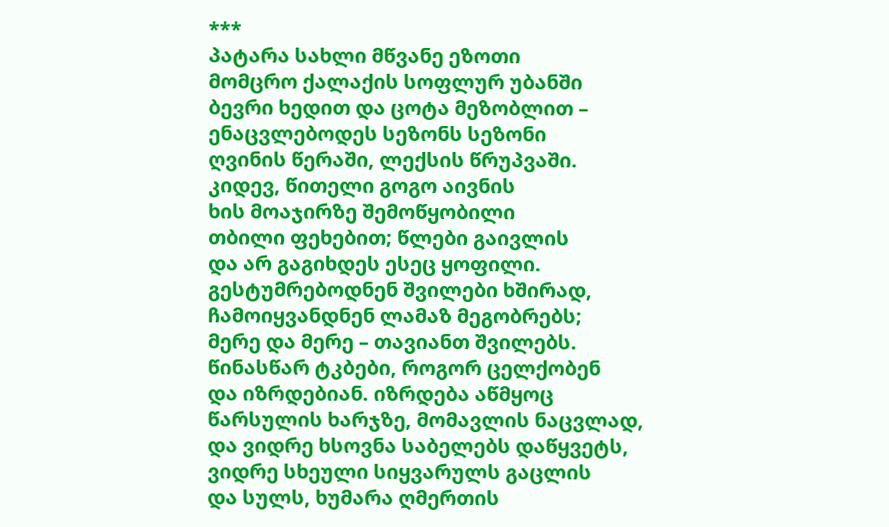***
პატარა სახლი მწვანე ეზოთი
მომცრო ქალაქის სოფლურ უბანში
ბევრი ხედით და ცოტა მეზობლით –
ენაცვლებოდეს სეზონს სეზონი
ღვინის წერაში, ლექსის წრუპვაში.
კიდევ, წითელი გოგო აივნის
ხის მოაჯირზე შემოწყობილი
თბილი ფეხებით; წლები გაივლის
და არ გაგიხდეს ესეც ყოფილი.
გესტუმრებოდნენ შვილები ხშირად,
ჩამოიყვანდნენ ლამაზ მეგობრებს;
მერე და მერე – თავიანთ შვილებს.
წინასწარ ტკბები, როგორ ცელქობენ
და იზრდებიან. იზრდება აწმყოც
წარსულის ხარჯზე, მომავლის ნაცვლად,
და ვიდრე ხსოვნა საბელებს დაწყვეტს,
ვიდრე სხეული სიყვარულს გაცლის
და სულს, ხუმარა ღმერთის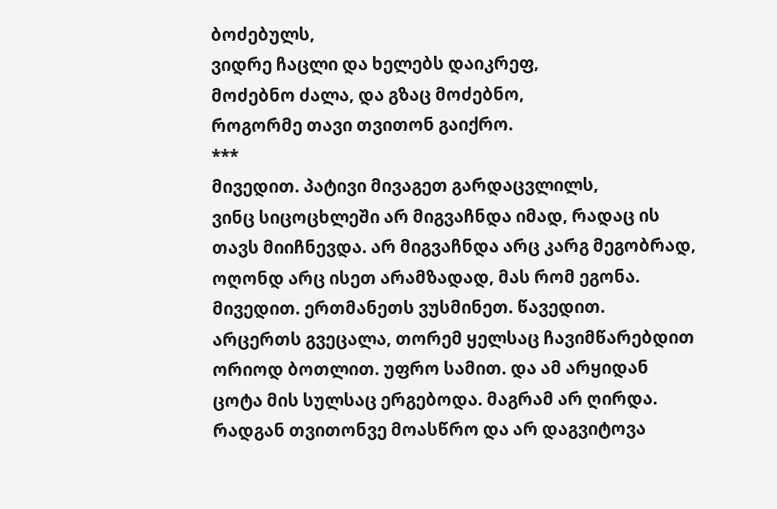ბოძებულს,
ვიდრე ჩაცლი და ხელებს დაიკრეფ,
მოძებნო ძალა, და გზაც მოძებნო,
როგორმე თავი თვითონ გაიქრო.
***
მივედით. პატივი მივაგეთ გარდაცვლილს,
ვინც სიცოცხლეში არ მიგვაჩნდა იმად, რადაც ის
თავს მიიჩნევდა. არ მიგვაჩნდა არც კარგ მეგობრად,
ოღონდ არც ისეთ არამზადად, მას რომ ეგონა.
მივედით. ერთმანეთს ვუსმინეთ. წავედით.
არცერთს გვეცალა, თორემ ყელსაც ჩავიმწარებდით
ორიოდ ბოთლით. უფრო სამით. და ამ არყიდან
ცოტა მის სულსაც ერგებოდა. მაგრამ არ ღირდა.
რადგან თვითონვე მოასწრო და არ დაგვიტოვა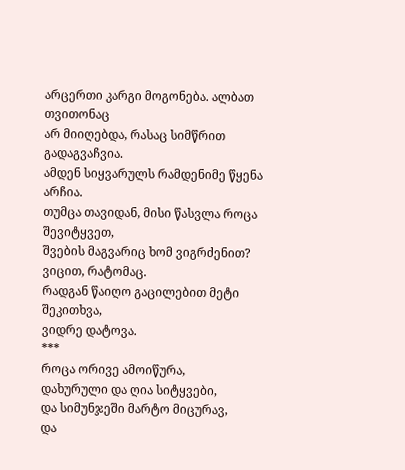არცერთი კარგი მოგონება. ალბათ თვითონაც
არ მიიღებდა, რასაც სიმწრით გადაგვაჩვია.
ამდენ სიყვარულს რამდენიმე წყენა არჩია.
თუმცა თავიდან, მისი წასვლა როცა შევიტყვეთ,
შვების მაგვარიც ხომ ვიგრძენით? ვიცით, რატომაც.
რადგან წაიღო გაცილებით მეტი შეკითხვა,
ვიდრე დატოვა.
***
როცა ორივე ამოიწურა,
დახურული და ღია სიტყვები,
და სიმუნჯეში მარტო მიცურავ,
და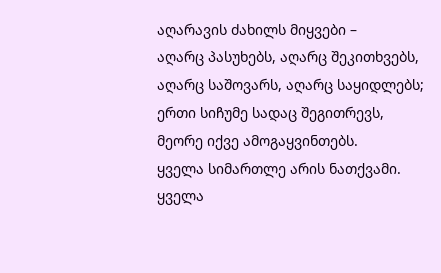აღარავის ძახილს მიყვები –
აღარც პასუხებს, აღარც შეკითხვებს,
აღარც საშოვარს, აღარც საყიდლებს;
ერთი სიჩუმე სადაც შეგითრევს,
მეორე იქვე ამოგაყვინთებს.
ყველა სიმართლე არის ნათქვამი.
ყველა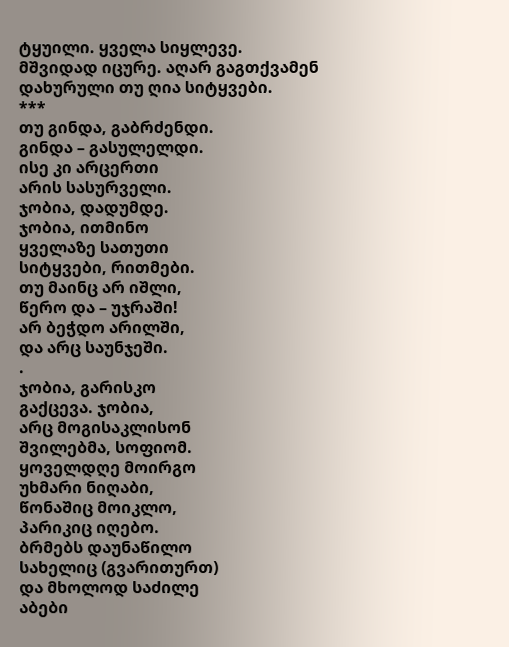ტყუილი. ყველა სიყლევე.
მშვიდად იცურე. აღარ გაგთქვამენ
დახურული თუ ღია სიტყვები.
***
თუ გინდა, გაბრძენდი.
გინდა – გასულელდი.
ისე კი არცერთი
არის სასურველი.
ჯობია, დადუმდე.
ჯობია, ითმინო
ყველაზე სათუთი
სიტყვები, რითმები.
თუ მაინც არ იშლი,
წერო და – უჯრაში!
არ ბეჭდო არილში,
და არც საუნჯეში.
.
ჯობია, გარისკო
გაქცევა. ჯობია,
არც მოგისაკლისონ
შვილებმა, სოფიომ.
ყოველდღე მოირგო
უხმარი ნიღაბი,
წონაშიც მოიკლო,
პარიკიც იღებო.
ბრმებს დაუნაწილო
სახელიც (გვარითურთ)
და მხოლოდ საძილე
აბები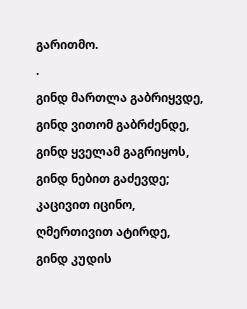გარითმო.
.
გინდ მართლა გაბრიყვდე,
გინდ ვითომ გაბრძენდე,
გინდ ყველამ გაგრიყოს,
გინდ ნებით გაძევდე;
კაცივით იცინო,
ღმერთივით ატირდე,
გინდ კუდის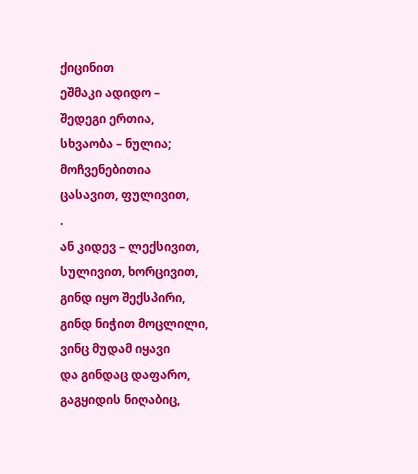ქიცინით
ეშმაკი ადიდო –
შედეგი ერთია,
სხვაობა – ნულია;
მოჩვენებითია
ცასავით, ფულივით,
.
ან კიდევ – ლექსივით,
სულივით, ხორცივით,
გინდ იყო შექსპირი,
გინდ ნიჭით მოცლილი,
ვინც მუდამ იყავი
და გინდაც დაფარო,
გაგყიდის ნიღაბიც,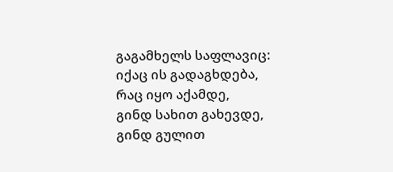გაგამხელს საფლავიც:
იქაც ის გადაგხდება,
რაც იყო აქამდე,
გინდ სახით გახევდე,
გინდ გულით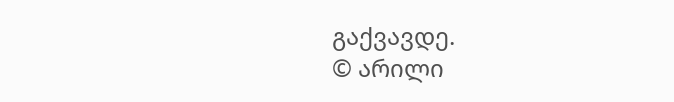გაქვავდე.
© არილი